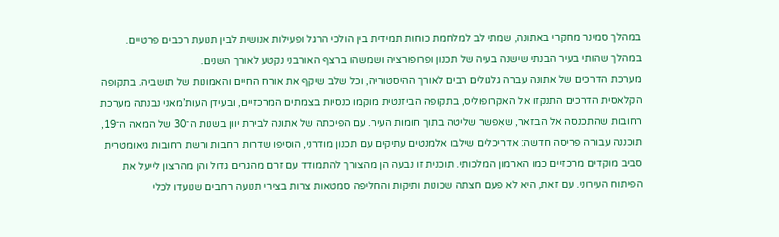במהלך סמינר מחקרי באתונה, שמתי לב למלחמת כוחות תמידית בין הולכי הרגל ופעילות אנושית לבין תנועת רכבים פרטיים. במהלך שהותי בעיר הבנתי שישנה בעיה של תכנון ופרופורציה ושמשהו ברצף האורבני נקטע לאורך השנים.
מערכת הדרכים של אתונה עברה גלגולים רבים לאורך ההיסטוריה, וכל שלב שיקף את אורח החיים והאמונות של תושביה. בתקופה הקלאסית הדרכים התנקזו אל האקרופוליס, בתקופה הביזנטית מוקמו כנסיות בצמתים המרכזיים, ובעידן העות’מאני נבנתה מערכת רחובות שהתכנסה אל הבזאר, שאִפשר שליטה בתוך חומות העיר. עם הפיכתה של אתונה לבירת יוון בשנות ה־30 של המאה ה־19, תוכננה עבורה פריסה חדשה: אדריכלים שילבו אלמנטים עתיקים עם תכנון מודרני, הוסיפו שדרות רחבות ורשת רחובות גיאומטרית סביב מוקדים מרכזיים כמו הארמון המלכותי. תוכנית זו נבעה הן מהצורך להתמודד עם זרם מהגרים גדול והן מהרצון לייעל את הפיתוח העירוני. עם זאת, היא לא פעם חצתה שכונות ותיקות והחליפה סמטאות צרות בצירי תנועה רחבים שנועדו לכלי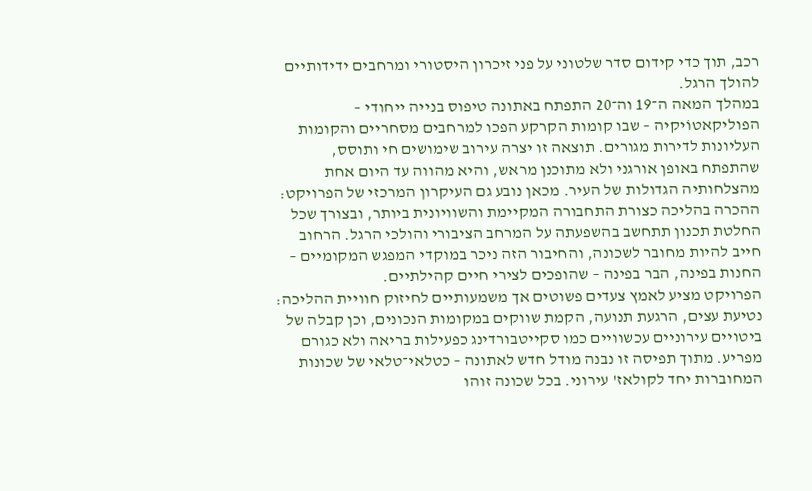רכב, תוך כדי קידום סדר שלטוני על פני זיכרון היסטורי ומרחבים ידידותיים להולך הרגל.
במהלך המאה ה־19 וה־20 התפתח באתונה טיפוס בנייה ייחודי – הפוליקאטוֹיקיה – שבו קומות הקרקע הפכו למרחבים מסחריים והקומות העליונות לדירות מגורים. תוצאה זו יצרה עירוב שימושים חי ותוסס, שהתפתח באופן אורגני ולא מתוכנן מראש, והיא מהווה עד היום אחת מהצלחותיה הגדולות של העיר. מכאן נובע גם העיקרון המרכזי של הפרויקט: ההכרה בהליכה כצורת התחבורה המקיימת והשוויונית ביותר, ובצורך שכל החלטת תכנון תתחשב בהשפעתה על המרחב הציבורי והולכי הרגל. הרחוב חייב להיות מחובר לשכונה, והחיבור הזה ניכר במוקדי המפגש המקומיים – החנות בפינה, הבר בפינה – שהופכים לצירי חיים קהילתיים.
הפרויקט מציע לאמץ צעדים פשוטים אך משמעותיים לחיזוק חוויית ההליכה: נטיעת עצים, הרגעת תנועה, הקמת שווקים במקומות הנכונים, וכן קבלה של ביטויים עירוניים עכשוויים כמו סקייטבורדינג כפעילות בריאה ולא כגורם מפריע. מתוך תפיסה זו נבנה מודל חדש לאתונה – כטלאי־טלאי של שכונות המחוברות יחד לקולאז' עירוני. בכל שכונה זוהו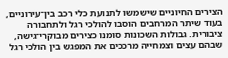הצירים החיוניים שישמשו לתנועת כלי רכב בין־עירוניים, בעוד שיתר המרחבים הוסבו להולכי רגל ולתחבורה ציבורית. גבולות השכונות סומנו כצירים מבוקרי־גישה, שבהם עצים וצמחייה מרככים את המפגש בין הולכי רגל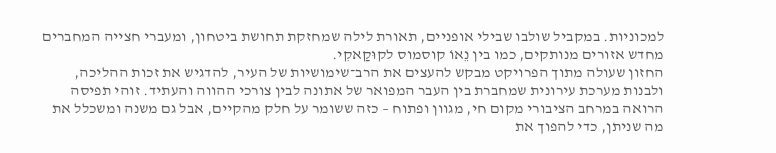למכוניות. במקביל שולבו שבילי אופניים, תאורת לילה שמחזקת תחושת ביטחון, ומעברי חצייה המחברים מחדש אזורים מנותקים, כמו בין נֵאוֹ קוסמוס לקוּקַאקִי.
החזון שעולה מתוך הפרויקט מבקש להעצים את הרב־שימושיות של העיר, להדגיש את זכות ההליכה, ולבנות מערכת עירונית שמחברת בין העבר המפואר של אתונה לבין צורכי ההווה והעתיד. זוהי תפיסה הרואה במרחב הציבורי מקום חי, מגוון ופתוח – כזה ששומר על חלק מהקיים, אבל גם משנה ומשכלל את מה שניתן, כדי להפוך את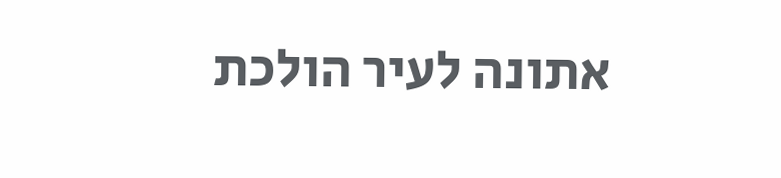אתונה לעיר הולכת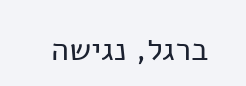ברגל, נגישה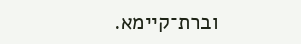וברת־קיימא.